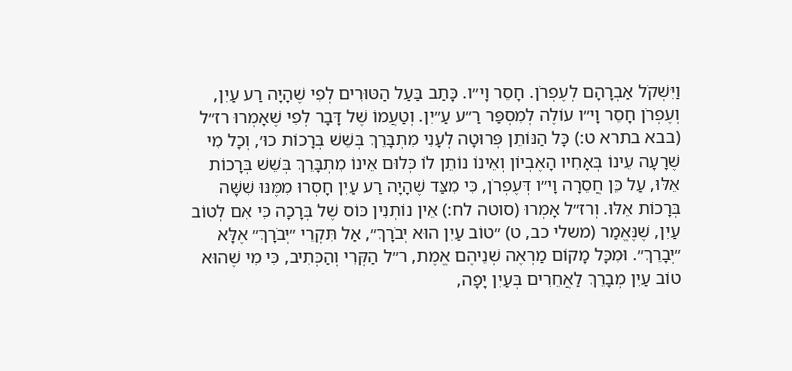וַיִּשְׁקֹל אַבְרָהָם לְעֶפְרֹן. חָסֵר וָי״ו. כָּתַב בַּעַל הַטּוּרִים לְפִי שֶׁהָיָה רַע עַיִן, וְעֶפְרֹן חָסֵר וָי״ו עוֹלֶה לְמִסְפַּר רַ״ע עַ״יִן. וְטַעֲמוֹ שֶׁל דָּבָר לְפִי שֶׁאָמְרוּ רז״ל (בבא בתרא ט:) כָּל הַנּוֹתֵן פְּרוּטָה לְעָנִי מִתְבָּרֵךְ בְּשֵׁשׁ בְּרָכוֹת כוּ׳, וְכָל מִי שֶׁרָעָה עֵינוֹ בְּאָחִיו הָאֶבְיוֹן וְאֵינוֹ נוֹתֵן לוֹ כְּלוּם אֵינוֹ מִתְבָּרֵךְ בְּשֵׁשׁ בְּרָכוֹת אֵלּוּ, עַל כֵּן חֲסֵרָה וָי״ו דְּעֶפְרֹן, כִּי מִצַּד שֶׁהָיָה רַע עַיִן חָסְרוּ מִמֶּנּוּ שִׁשָּׁה בְּרָכוֹת אֵלּוּ. וְרז״ל אָמְרוּ (סוטה לח:) אֵין נוֹתְנִין כּוֹס שֶׁל בְּרָכָה כִּי אִם לְטוֹב עַיִן, שֶׁנֶּאֱמַר (משלי כב, ט) ״טוֹב עַיִן הוּא יְבֹרָךְ״, אַל תִּקְרֵי ״יְבֹרָךְ״ אֶלָּא ״יְבָרֵךְ״. וּמִכָּל מָקוֹם מַרְאֶה שְׁנֵיהֶם אֱמֶת, ר״ל הַקְּרִי וְהַכְּתִיב, כִּי מִי שֶׁהוּא טוֹב עַיִן מְבָרֵךְ לַאֲחֵרִים בְּעַיִן יָפָה,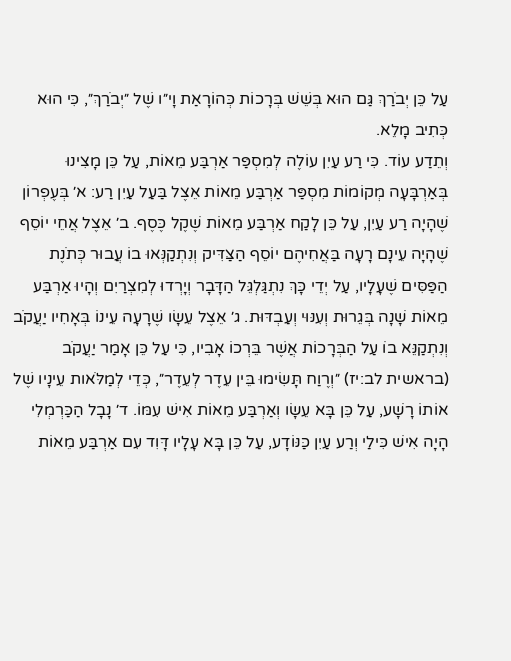עַל כֵּן יְבֹרַךְ גַּם הוּא בְּשֵׁשׁ בְּרָכוֹת כְּהוֹרָאַת וָי״ו שֶׁל ״יְבֹרַךְ״, כִּי הוּא כְּתִיב מָלֵא.
וְתֵדַע עוֹד. כִּי רַע עַיִן עוֹלֶה לְמִסְפַּר אַרְבַּע מֵאוֹת, עַל כֵּן מָצִינוּ בְּאַרְבָּעָה מְקוֹמוֹת מִסְפַּר אַרְבַּע מֵאוֹת אֵצֶל בַּעַל עַיִן רַע: א׳ בְּעֶפְרוֹן שֶׁהָיָה רַע עַיִן, עַל כֵּן לָקַח אַרְבַּע מֵאוֹת שֶׁקֶל כֶּסֶף. ב׳ אֵצֶל אֲחֵי יוֹסֵף שֶׁהָיָה עֵינָם רָעָה בַּאֲחִיהֶם יוֹסֵף הַצַּדִּיק וְנִתְקַנְּאוּ בוֹ עֲבוּר כְּתֹנֶת הַפַּסִּים שֶׁעָלָיו, עַל יְדֵי כָּךְ נִתְגַּלְגֵּל הַדָּבָר וְיָרְדוּ לְמִצְרַיִם וְהָיוּ אַרְבַּע מֵאוֹת שָׁנָה בְּגֵרוּת וְעִנּוּי וְעַבְדּוּת. ג׳ אֵצֶל עֵשָׂו שֶׁרָעָה עֵינוֹ בְּאָחִיו יַעֲקֹב וְנִתְקַנֵּא בוֹ עַל הַבְּרָכוֹת אֲשֶׁר בֵּרְכוֹ אָבִיו, כִּי עַל כֵּן אָמַר יַעֲקֹב (בראשית לב:יז) ״וְרֶוַח תָּשִׂימוּ בֵּין עֵדֶר לְעֵדֶר״, כְּדֵי לְמַלֹּאות עֵינָיו שֶׁל אוֹתוֹ רָשָׁע, עַל כֵּן בָּא עֵשָׂו וְאַרְבַּע מֵאוֹת אִישׁ עִמּוֹ. ד׳ נָבָל הַכַּרְמְלִי הָיָה אִישׁ כִּילַי וְרַע עַיִן כַּנּוֹדָע, עַל כֵּן בָּא עָלָיו דָּוִד עִם אַרְבַּע מֵאוֹת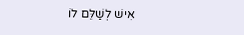אִישׁ לְשַׁלֵּם לוֹ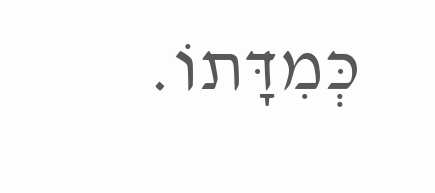כְּמִדָּתוֹ.